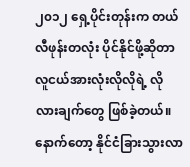၂၀၁၂ ရှေ့ပိုင်းတုန်းက တယ်လီဖုန်းတလုံး ပိုင်နိုင်ဖို့ဆိုတာ လူငယ်အားလုံးလိုလိုရဲ့ လိုလားချက်တွေ ဖြစ်ခဲ့တယ်။ နောက်တော့ နိုင်ငံခြားသွားလာ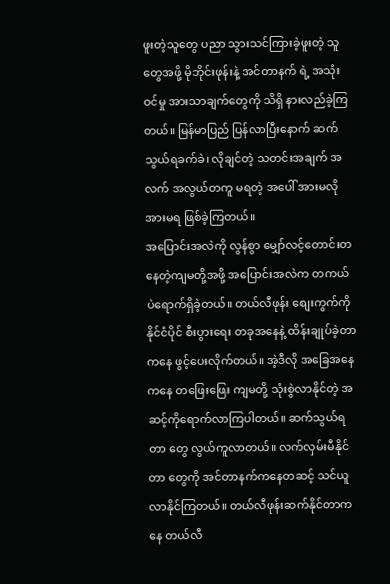ဖူးတဲ့သူတွေ ပညာ သွားသင်ကြားခဲ့ဖူးတဲ့ သူတွေအဖို့ မိုဘိုင်းဖုန်းနဲ့ အင်တာနက် ရဲ့ အသုံးဝင်မှု အားသာချက်တွေကို သိရှိ နားလည်ခဲ့ကြတယ်။ မြန်မာပြည် ပြန်လာပြီးနောက် ဆက်သွယ်ရခက်ခဲ၊ လိုချင်တဲ့ သတင်းအချက် အလက် အလွယ်တကူ မရတဲ့ အပေါ် အားမလို အားမရ ဖြစ်ခဲ့ကြတယ်။
အပြောင်းအလဲကို လွန်စွာ မျှော်လင့်တောင်းတ နေတဲ့ကျမတို့အဖို့ အပြောင်းအလဲက တကယ်ပဲရောက်ရှိခဲ့တယ်။ တယ်လီဖုန်း စျေးကွက်ကို နိုင်ငံပိုင် စီးပွားရေး တခုအနေနဲ့ ထိန်းချုပ်ခဲ့တာကနေ ဖွင့်ပေးလိုက်တယ်။ အဲ့ဒီလို အခြေအနေ ကနေ တဖြေးဖြေး ကျမတို့ သုံးစွဲလာနိုင်တဲ့ အဆင့်ကိုရောက်လာကြပါတယ်။ ဆက်သွယ်ရတာ တွေ လွယ်ကူလာတယ်။ လက်လှမ်းမီနိုင်တာ တွေကို အင်တာနက်ကနေတဆင့် သင်ယူလာနိုင်ကြတယ်။ တယ်လီဖုန်းဆက်နိုင်တာကနေ တယ်လီ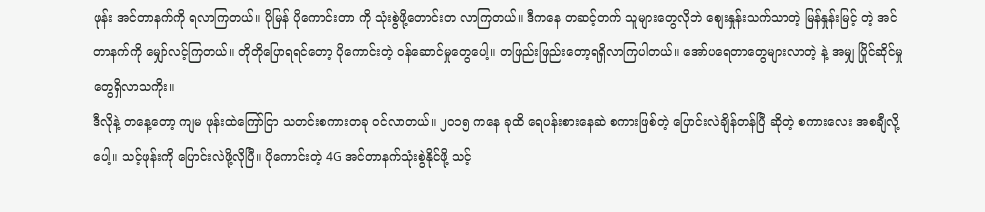ဖုန်း အင်တာနက်ကို ရလာကြတယ်။ ပိုမြန် ပိုကောင်းတာ ကို သုံးစွဲဖို့တောင်းတ လာကြတယ်။ ဒီကနေ တဆင့်တက် သူများတွေလိုဘဲ စျေးနှုန်းသက်သာတဲ့ မြန်နှုန်းမြင့် တဲ့ အင်တာနက်ကို မျှော်လင့်ကြတယ်။ တိုတိုပြောရရင်တော့ ပိုကောင်းတဲ့ ဝန်ဆောင်မှုတွေပေါ့။ တဖြည်းဖြည်းတော့ရရှိလာကြပါတယ်။ အော်ပရေတာတွေများလာတဲ့ နဲ့ အမျှ ပြိုင်ဆိုင်မှုတွေရှိလာသကိုး။
ဒီလိုနဲ့ တနေ့တော့ ကျမ ဖုန်းထဲကြော်ငြာ သတင်းစကားတခု ဝင်လာတယ်။ ၂၀၁၅ ကနေ ခုထိ ရေပန်းစားနေဆဲ စကားဖြစ်တဲ့ ပြောင်းလဲချိန်တန်ပြီ ဆိုတဲ့ စကားလေး အစချီလို့ပေါ့။ သင့်ဖုန်းကို ပြောင်းလဲဖို့လိုပြီ။ ပိုကောင်းတဲ့ 4G အင်တာနက်သုံးစွဲနိုင်ဖို့ သင့်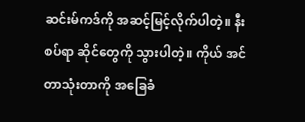ဆင်းမ်ကဒ်ကို အဆင့်မြင့်လိုက်ပါတဲ့။ နီးစပ်ရာ ဆိုင်တွေကို သွားပါတဲ့။ ကိုယ် အင်တာသုံးတာကို အခြေခံ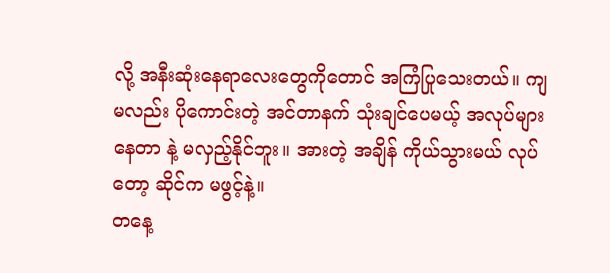လို့ အနီးဆုံးနေရာလေးတွေကိုတောင် အကြံပြုသေးတယ်။ ကျမလည်း ပိုကောင်းတဲ့ အင်တာနက် သုံးချင်ပေမယ့် အလုပ်များနေတာ နဲ့ မလှည့်နိုင်ဘူး။ အားတဲ့ အချိန် ကိုယ်သွားမယ် လုပ်တော့ ဆိုင်က မဖွင့်နဲ့။
တနေ့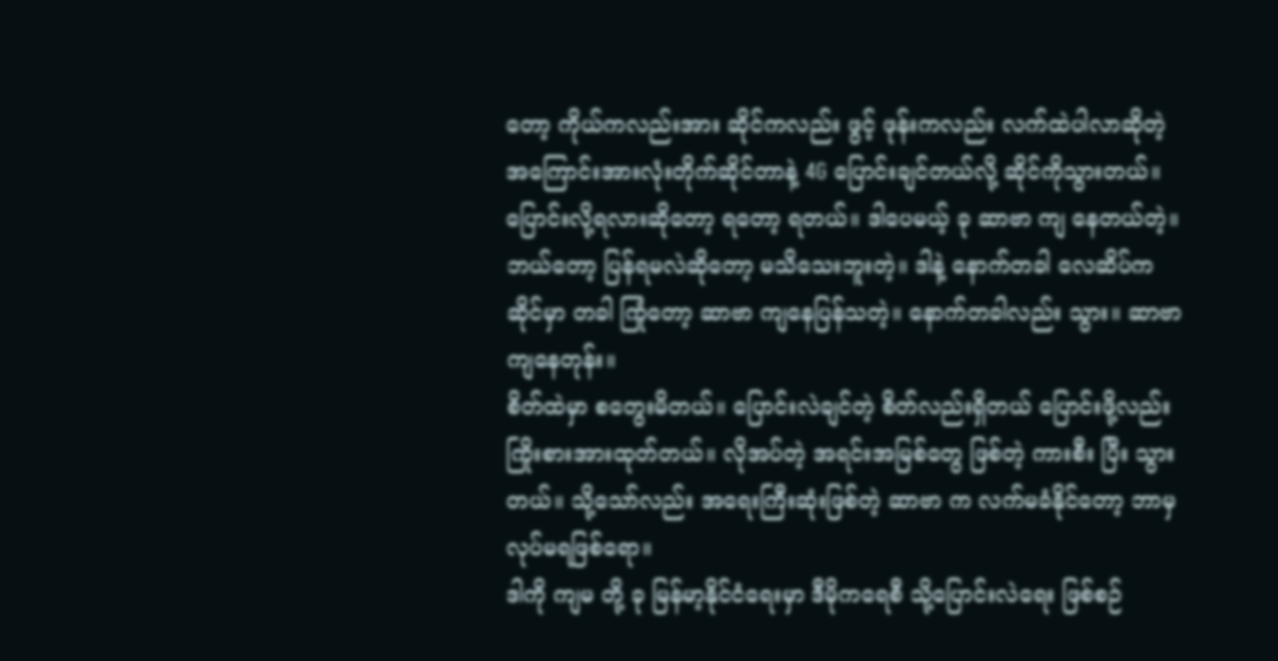တော့ ကိုယ်ကလည်းအား ဆိုင်ကလည်း ဖွင့် ဖုန်းကလည်း လက်ထဲပါလာဆိုတဲ့ အကြောင်းအားလုံးတိုက်ဆိုင်တာနဲ့ 4G ပြောင်းချင်တယ်လို့ ဆိုင်ကိုသွားတယ်။ပြောင်းလို့ရလားဆိုတော့ ရတော့ ရတယ်။ ဒါပေမယ့် ခု ဆာဗာ ကျ နေတယ်တဲ့။ ဘယ်တော့ ပြန်ရမလဲဆိုတော့ မသိသေးဘူးတဲ့။ ဒါနဲ့ နောက်တခါ လေဆိပ်က ဆိုင်မှာ တခါ ကြုံတော့ ဆာဗာ ကျနေပြန်သတဲ့။ နောက်တခါလည်း သွား။ ဆာဗာကျနေတုန်း။
စိတ်ထဲမှာ စတွေးမိတယ်။ ပြောင်းလဲချင်တဲ့ စိတ်လည်းရှိတယ် ပြောင်းဖို့လည်း ကြိုးစားအားထုတ်တယ်။ လိုအပ်တဲ့ အရင်းအမြစ်တွေ ဖြစ်တဲ့ ကားစီး ပြီး သွားတယ်။ သို့သော်လည်း အရေးကြီးဆုံးဖြစ်တဲ့ ဆာဗာ က လက်မခံနိုင်တော့ ဘာမှ လုပ်မရဖြစ်ရော။
ဒါကို ကျမ တို့ ခု မြန်မာ့နိုင်ငံရေးမှာ ဒီမိုကရေစီ သို့ပြောင်းလဲရေး ဖြစ်စဉ်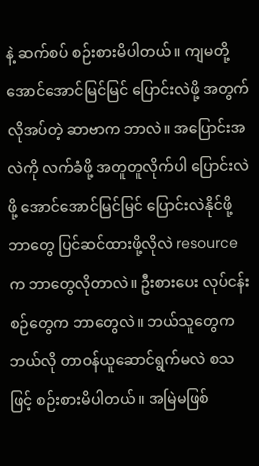နဲ့ ဆက်စပ် စဉ်းစားမိပါတယ်။ ကျမတို့ အောင်အောင်မြင်မြင် ပြောင်းလဲဖို့ အတွက် လိုအပ်တဲ့ ဆာဗာက ဘာလဲ။ အပြောင်းအလဲကို လက်ခံဖို့ အတူတူလိုက်ပါ ပြောင်းလဲဖို့ အောင်အောင်မြင်မြင် ပြောင်းလဲနိုင်ဖို့ ဘာတွေ ပြင်ဆင်ထားဖို့လိုလဲ resource က ဘာတွေလိုတာလဲ။ ဦးစားပေး လုပ်ငန်းစဉ်တွေက ဘာတွေလဲ။ ဘယ်သူတွေက ဘယ်လို တာဝန်ယူဆောင်ရွက်မလဲ စသဖြင့် စဉ်းစားမိပါတယ်။ အမြဲမဖြစ်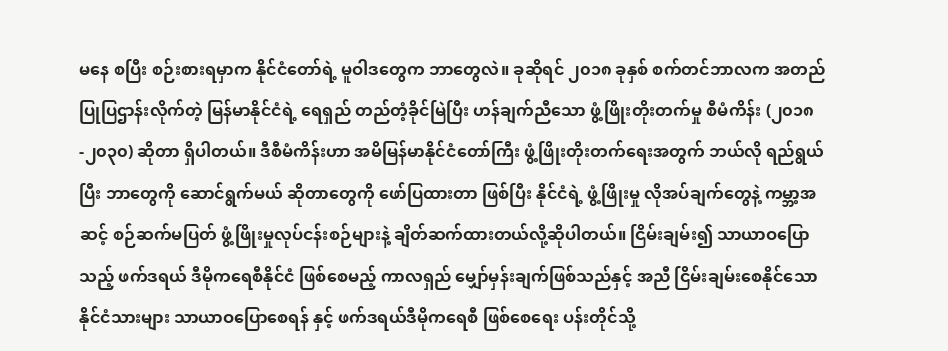မနေ စပြီး စဉ်းစားရမှာက နိုင်ငံတော်ရဲ့ မူဝါဒတွေက ဘာတွေလဲ။ ခုဆိုရင် ၂၀၁၈ ခုနှစ် စက်တင်ဘာလက အတည်ပြုပြဌာန်းလိုက်တဲ့ မြန်မာနိုင်ငံရဲ့ ရေရှည် တည်တံ့ခိုင်မြဲပြီး ဟန်ချက်ညီသော ဖွံ့ဖြိုးတိုးတက်မှု စီမံကိန်း (၂၀၁၈-၂၀၃၀) ဆိုတာ ရှိပါတယ်။ ဒီစီမံကိန်းဟာ အမိမြန်မာနိုင်ငံတော်ကြီး ဖွံ့ဖြိုးတိုးတက်ရေးအတွက် ဘယ်လို ရည်ရွယ်ပြီး ဘာတွေကို ဆောင်ရွက်မယ် ဆိုတာတွေကို ဖော်ပြထားတာ ဖြစ်ပြီး နိုင်ငံရဲ့ ဖွံ့ဖြိုးမှု လိုအပ်ချက်တွေနဲ့ ကမ္ဘာ့အဆင့် စဉ်ဆက်မပြတ် ဖွံ့ဖြိုးမှုလုပ်ငန်းစဉ်များနဲ့ ချိတ်ဆက်ထားတယ်လို့ဆိုပါတယ်။ ငြိမ်းချမ်း၍ သာယာဝပြောသည့် ဖက်ဒရယ် ဒီမိုကရေစီနိုင်ငံ ဖြစ်စေမည့် ကာလရှည် မျှော်မှန်းချက်ဖြစ်သည်နှင့် အညီ ငြိမ်းချမ်းစေနိုင်သော နိုင်ငံသားများ သာယာဝပြောစေရန် နှင့် ဖက်ဒရယ်ဒီမိုကရေစီ ဖြစ်စေရေး ပန်းတိုင်သို့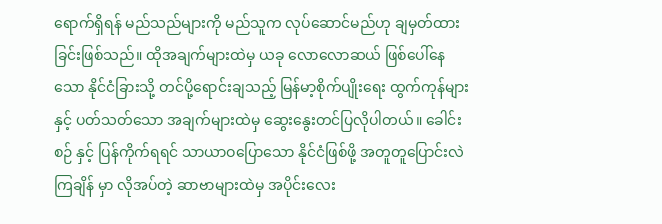ရောက်ရှိရန် မည်သည်များကို မည်သူက လုပ်ဆောင်မည်ဟု ချမှတ်ထားခြင်းဖြစ်သည်။ ထိုအချက်များထဲမှ ယခု လောလောဆယ် ဖြစ်ပေါ်နေသော နိုင်ငံခြားသို့ တင်ပို့ရောင်းချသည့် မြန်မာ့စိုက်ပျိုးရေး ထွက်ကုန်များနှင့် ပတ်သတ်သော အချက်များထဲမှ ဆွေးနွေးတင်ပြလိုပါတယ်။ ခေါင်းစဉ် နှင့် ပြန်ကိုက်ရရင် သာယာဝပြောသော နိုင်ငံဖြစ်ဖို့ အတူတူပြောင်းလဲကြချိန် မှာ လိုအပ်တဲ့ ဆာဗာများထဲမှ အပိုင်းလေး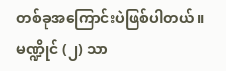တစ်ခုအကြောင်းပဲဖြစ်ပါတယ်။
မဏ္ဍိုင် (၂) သာ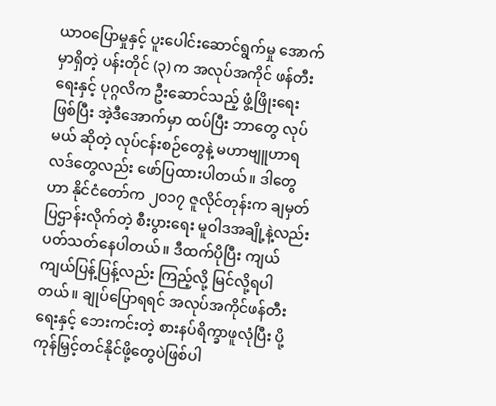ယာဝပြောမှုနှင့် ပူးပေါင်းဆောင်ရွက်မှု အောက်မှာရှိတဲ့ ပန်းတိုင် (၃) က အလုပ်အကိုင် ဖန်တီးရေးနှင့် ပုဂ္ဂလိက ဦးဆောင်သည့် ဖွံ့ဖြိုးရေး ဖြစ်ပြီး အဲ့ဒီအောက်မှာ ထပ်ပြီး ဘာတွေ လုပ်မယ် ဆိုတဲ့ လုပ်ငန်းစဉ်တွေနဲ့ မဟာဗျူဟာရလဒ်တွေလည်း ဖော်ပြထားပါတယ်။ ဒါတွေဟာ နိုင်ငံတော်က ၂၀၁၇ ဇူလိုင်တုန်းက ချမှတ်ပြဌာန်းလိုက်တဲ့ စီးပွားရေး မူဝါဒအချို့နဲ့လည်း ပတ်သတ်နေပါတယ်။ ဒီထက်ပိုပြီး ကျယ်ကျယ်ပြန့်ပြန့်လည်း ကြည့်လို့ မြင်လို့ရပါတယ်။ ချုပ်ပြောရရင် အလုပ်အကိုင်ဖန်တီးရေးနှင့် ဘေးကင်းတဲ့ စားနပ်ရိက္ခာဖူလုံပြီး ပို့ကုန်မြှင့်တင်နိုင်ဖို့တွေပဲဖြစ်ပါ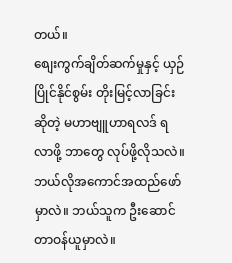တယ်။
စျေးကွက်ချိတ်ဆက်မှုနှင့် ယှဉ်ပြိုင်နိုင်စွမ်း တိုးမြင့်လာခြင်း ဆိုတဲ့ မဟာဗျူဟာရလဒ် ရလာဖို့ ဘာတွေ လုပ်ဖို့လိုသလဲ။ ဘယ်လိုအကောင်အထည်ဖော်မှာလဲ။ ဘယ်သူက ဦးဆောင်တာဝန်ယူမှာလဲ။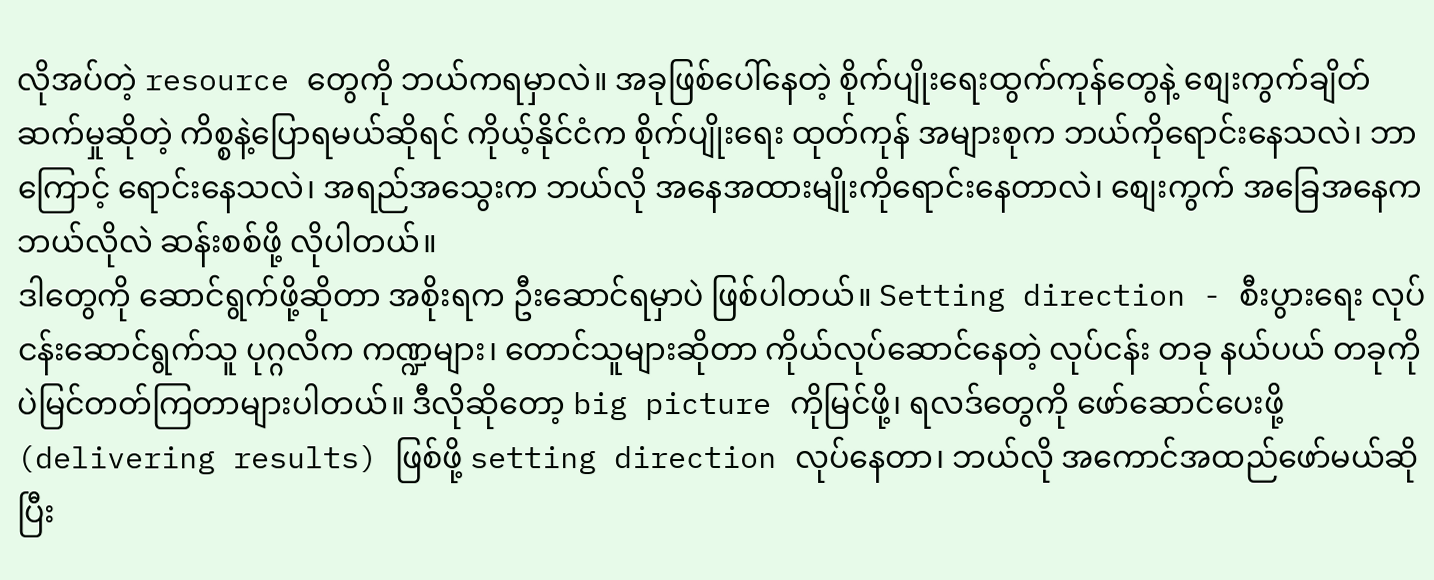လိုအပ်တဲ့ resource တွေကို ဘယ်ကရမှာလဲ။ အခုဖြစ်ပေါ်နေတဲ့ စိုက်ပျိုးရေးထွက်ကုန်တွေနဲ့ စျေးကွက်ချိတ်ဆက်မှုဆိုတဲ့ ကိစ္စနဲ့ပြောရမယ်ဆိုရင် ကိုယ့်နိုင်ငံက စိုက်ပျိုးရေး ထုတ်ကုန် အများစုက ဘယ်ကိုရောင်းနေသလဲ၊ ဘာကြောင့် ရောင်းနေသလဲ၊ အရည်အသွေးက ဘယ်လို အနေအထားမျိုးကိုရောင်းနေတာလဲ၊ စျေးကွက် အခြေအနေကဘယ်လိုလဲ ဆန်းစစ်ဖို့ လိုပါတယ်။
ဒါတွေကို ဆောင်ရွက်ဖို့ဆိုတာ အစိုးရက ဦးဆောင်ရမှာပဲ ဖြစ်ပါတယ်။ Setting direction - စီးပွားရေး လုပ်ငန်းဆောင်ရွက်သူ ပုဂ္ဂလိက ကဏ္ဍများ၊ တောင်သူများဆိုတာ ကိုယ်လုပ်ဆောင်နေတဲ့ လုပ်ငန်း တခု နယ်ပယ် တခုကိုပဲမြင်တတ်ကြတာများပါတယ်။ ဒီလိုဆိုတော့ big picture ကိုမြင်ဖို့၊ ရလဒ်တွေကို ဖော်ဆောင်ပေးဖို့ (delivering results) ဖြစ်ဖို့ setting direction လုပ်နေတာ၊ ဘယ်လို အကောင်အထည်ဖော်မယ်ဆိုပြီး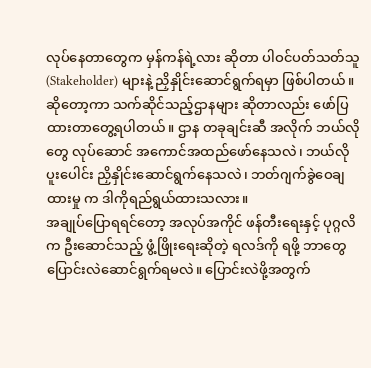လုပ်နေတာတွေက မှန်ကန်ရဲ့လား ဆိုတာ ပါဝင်ပတ်သတ်သူ (Stakeholder) များနဲ့ ညှိနှိုင်းဆောင်ရွက်ရမှာ ဖြစ်ပါတယ်။
ဆိုတော့ကာ သက်ဆိုင်သည့်ဌာနများ ဆိုတာလည်း ဖော်ပြထားတာတွေ့ရပါတယ်။ ဌာန တခုချင်းဆီ အလိုက် ဘယ်လိုတွေ လုပ်ဆောင် အကောင်အထည်ဖော်နေသလဲ၊ ဘယ်လို ပူးပေါင်း ညှိနှိုင်းဆောင်ရွက်နေသလဲ၊ ဘတ်ဂျက်ခွဲဝေချထားမှု က ဒါကိုရည်ရွယ်ထားသလား။
အချုပ်ပြောရရင်တော့ အလုပ်အကိုင် ဖန်တီးရေးနှင့် ပုဂ္ဂလိက ဦးဆောင်သည့် ဖွံ့ဖြိုးရေးဆိုတဲ့ ရလဒ်ကို ရဖို့ ဘာတွေ ပြောင်းလဲဆောင်ရွက်ရမလဲ။ ပြောင်းလဲဖို့အတွက်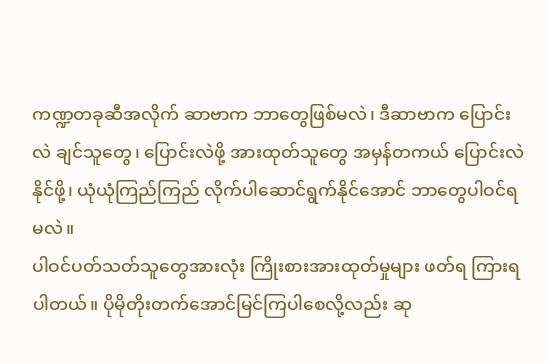ကဏ္ဍတခုဆီအလိုက် ဆာဗာက ဘာတွေဖြစ်မလဲ၊ ဒီဆာဗာက ပြောင်းလဲ ချင်သူတွေ၊ ပြောင်းလဲဖို့ အားထုတ်သူတွေ အမှန်တကယ် ပြောင်းလဲနိုင်ဖို့၊ ယုံယုံကြည်ကြည် လိုက်ပါဆောင်ရွက်နိုင်အောင် ဘာတွေပါဝင်ရမလဲ။
ပါဝင်ပတ်သတ်သူတွေအားလုံး ကြိုးစားအားထုတ်မှုများ ဖတ်ရ ကြားရပါတယ်။ ပိုမိုတိုးတက်အောင်မြင်ကြပါစေလို့လည်း ဆု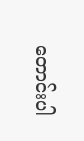တောင်းပါ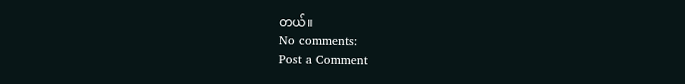တယ်။
No comments:
Post a Comment